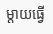ម្តាយធ្វើ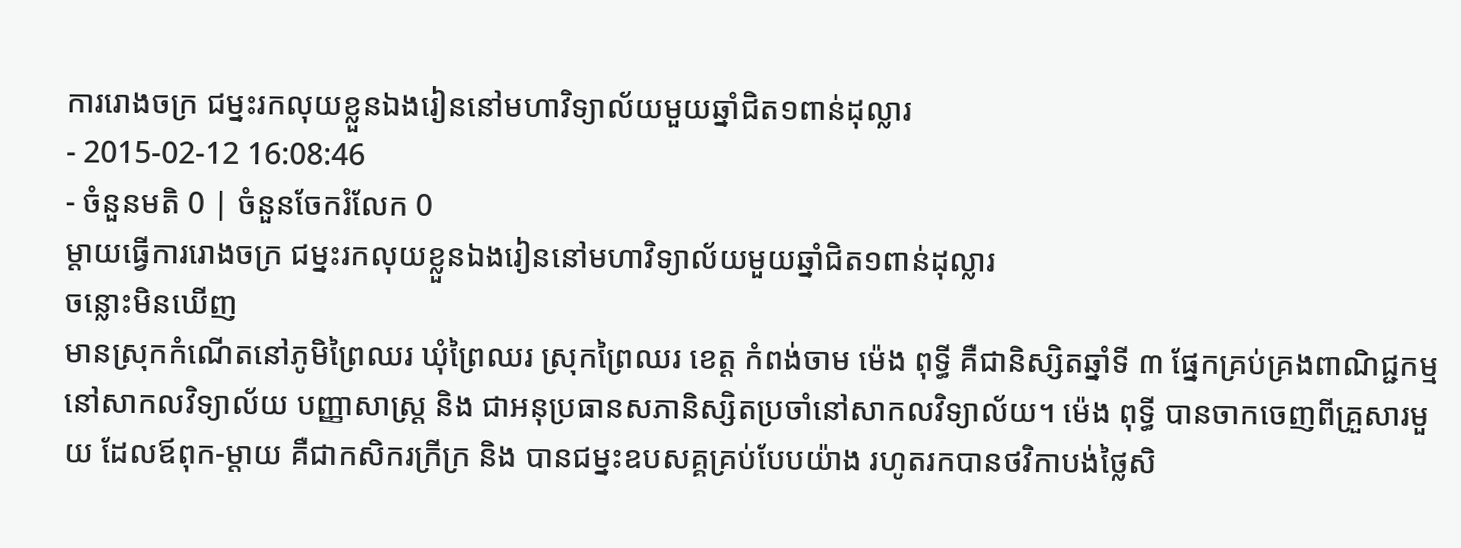ការរោងចក្រ ជម្នះរកលុយខ្លួនឯងរៀននៅមហាវិទ្យាល័យមួយឆ្នាំជិត១ពាន់ដុល្លារ
- 2015-02-12 16:08:46
- ចំនួនមតិ 0 | ចំនួនចែករំលែក 0
ម្តាយធ្វើការរោងចក្រ ជម្នះរកលុយខ្លួនឯងរៀននៅមហាវិទ្យាល័យមួយឆ្នាំជិត១ពាន់ដុល្លារ
ចន្លោះមិនឃើញ
មានស្រុកកំណើតនៅភូមិព្រៃឈរ ឃុំព្រៃឈរ ស្រុកព្រៃឈរ ខេត្ត កំពង់ចាម ម៉េង ពុទ្ធី គឺជានិស្សិតឆ្នាំទី ៣ ផ្នែកគ្រប់គ្រងពាណិជ្ជកម្ម នៅសាកលវិទ្យាល័យ បញ្ញាសាស្ត្រ និង ជាអនុប្រធានសភានិស្សិតប្រចាំនៅសាកលវិទ្យាល័យ។ ម៉េង ពុទ្ធី បានចាកចេញពីគ្រួសារមួយ ដែលឪពុក-ម្តាយ គឺជាកសិករក្រីក្រ និង បានជម្នះឧបសគ្គគ្រប់បែបយ៉ាង រហូតរកបានថវិកាបង់ថ្លៃសិ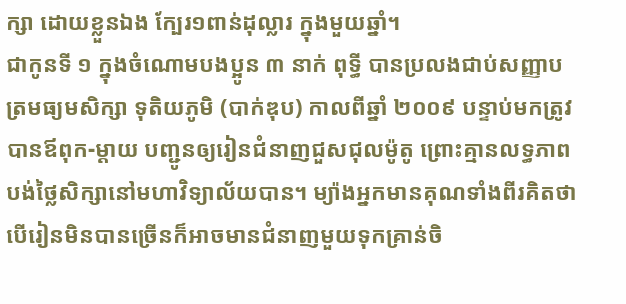ក្សា ដោយខ្លួនឯង ក្បែរ១ពាន់ដុល្លារ ក្នុងមួយឆ្នាំ។
ជាកូនទី ១ ក្នុងចំណោមបងប្អូន ៣ នាក់ ពុទ្ធី បានប្រលងជាប់សញ្ញាបត្រមធ្យមសិក្សា ទុតិយភូមិ (បាក់ឌុប) កាលពីឆ្នាំ ២០០៩ បន្ទាប់មកត្រូវបានឪពុក-ម្តាយ បញ្ជូនឲ្យរៀនជំនាញជួសជុលម៉ូតូ ព្រោះគ្មានលទ្ធភាពបង់ថ្លៃសិក្សានៅមហាវិទ្យាល័យបាន។ ម្យ៉ាងអ្នកមានគុណទាំងពីរគិតថា បើរៀនមិនបានច្រើនក៏អាចមានជំនាញមួយទុកគ្រាន់ចិ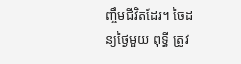ញ្ចឹមជីវិតដែរ។ ចៃដន្យថ្ងៃមួយ ពុទ្ធី ត្រូវ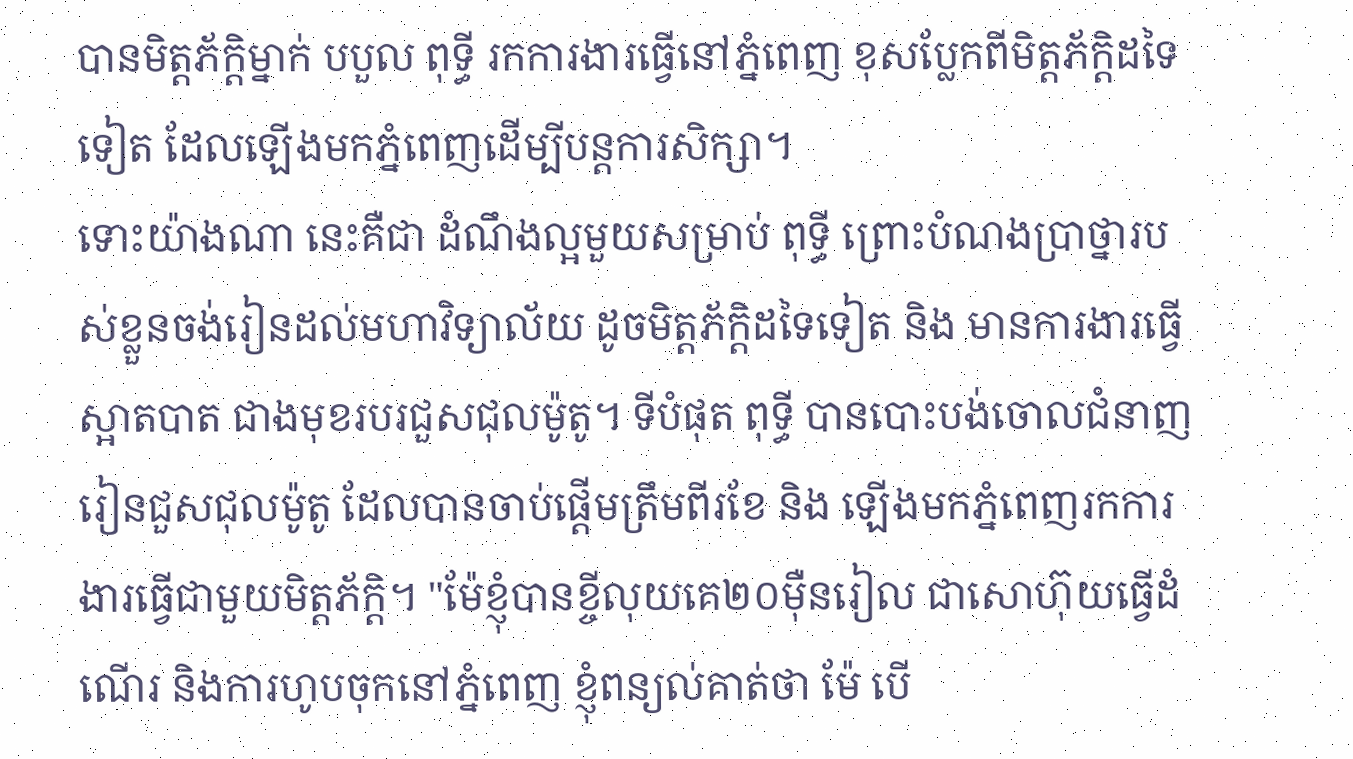បានមិត្តភ័ក្ដិម្នាក់ បបួល ពុទ្ធី រកការងារធ្វើនៅភ្នំពេញ ខុសប្លែកពីមិត្តភ័ក្ដិដទៃទៀត ដែលឡើងមកភ្នំពេញដើម្បីបន្តការសិក្សា។
ទោះយ៉ាងណា នេះគឺជា ដំណឹងល្អមួយសម្រាប់ ពុទ្ធី ព្រោះបំណងប្រាថ្នារបស់ខ្លួនចង់រៀនដល់មហាវិទ្យាល័យ ដូចមិត្តភ័ក្ដិដទៃទៀត និង មានការងារធ្វើស្អាតបាត ជាងមុខរបរជួសជុលម៉ូតូ។ ទីបំផុត ពុទ្ធី បានបោះបង់ចោលជំនាញរៀនជួសជុលម៉ូតូ ដែលបានចាប់ផ្តើមត្រឹមពីរខែ និង ឡើងមកភ្នំពេញរកការងារធ្វើជាមួយមិត្តភ័ក្ដិ។ "ម៉ែខ្ញុំបានខ្ចីលុយគេ២០ម៉ឺនរៀល ជាសោហ៊ុយធ្វើដំណើរ និងការហូបចុកនៅភ្នំពេញ ខ្ញុំពន្យល់គាត់ថា ម៉ែ បើ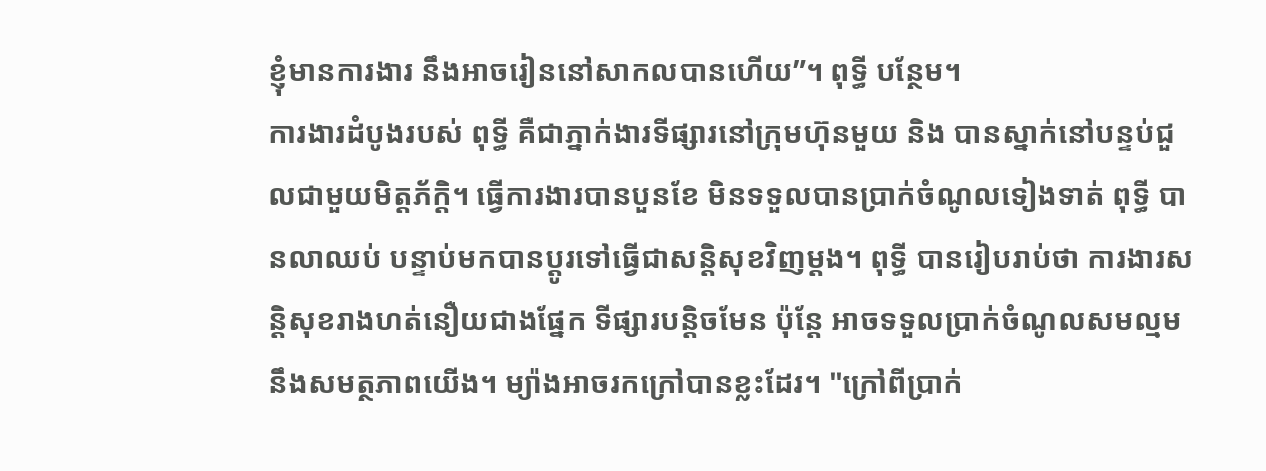ខ្ញុំមានការងារ នឹងអាចរៀននៅសាកលបានហើយ”។ ពុទ្ធី បន្ថែម។
ការងារដំបូងរបស់ ពុទ្ធី គឺជាភ្នាក់ងារទីផ្សារនៅក្រុមហ៊ុនមួយ និង បានស្នាក់នៅបន្ទប់ជួលជាមួយមិត្តភ័ក្ដិ។ ធ្វើការងារបានបួនខែ មិនទទួលបានប្រាក់ចំណូលទៀងទាត់ ពុទ្ធី បានលាឈប់ បន្ទាប់មកបានប្តូរទៅធ្វើជាសន្តិសុខវិញម្តង។ ពុទ្ធី បានរៀបរាប់ថា ការងារសន្តិសុខរាងហត់នឿយជាងផ្នែក ទីផ្សារបន្តិចមែន ប៉ុន្តែ អាចទទួលប្រាក់ចំណូលសមល្មម នឹងសមត្ថភាពយើង។ ម្យ៉ាងអាចរកក្រៅបានខ្លះដែរ។ "ក្រៅពីប្រាក់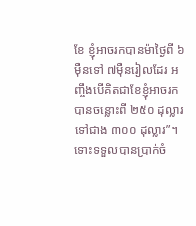ខែ ខ្ញុំអាចរកបានម៉ាថ្ងៃពី ៦ម៉ឺនទៅ ៧ម៉ឺនរៀលដែរ អញ្ចឹងបើគិតជាខែខ្ញុំអាចរកបានចន្លោះពី ២៥០ ដុល្លារទៅជាង ៣០០ ដុល្លារ”។
ទោះទទួលបានប្រាក់ចំ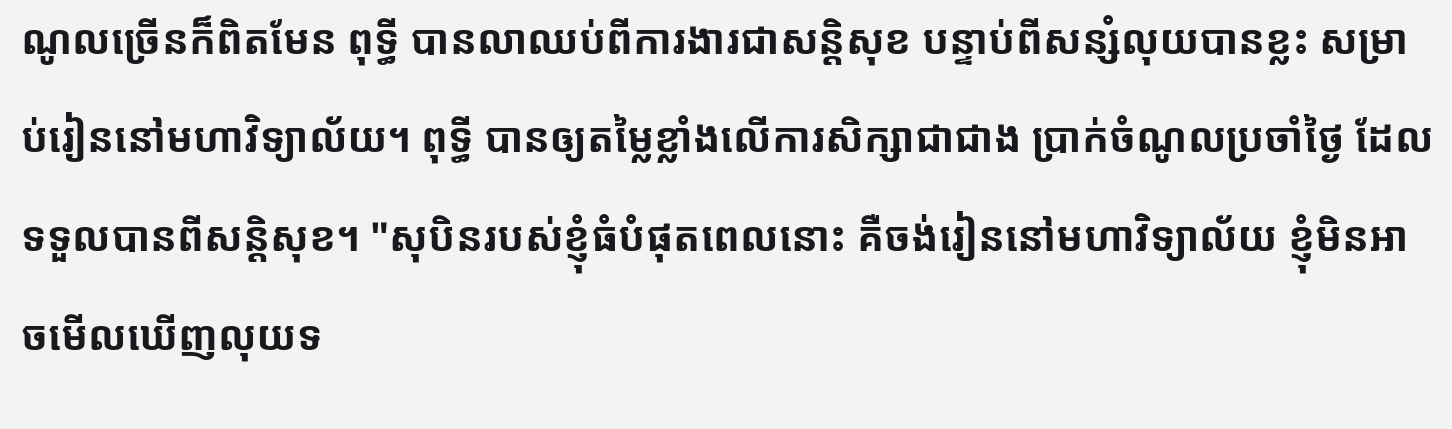ណូលច្រើនក៏ពិតមែន ពុទ្ធី បានលាឈប់ពីការងារជាសន្តិសុខ បន្ទាប់ពីសន្សំលុយបានខ្លះ សម្រាប់រៀននៅមហាវិទ្យាល័យ។ ពុទ្ធី បានឲ្យតម្លៃខ្លាំងលើការសិក្សាជាជាង ប្រាក់ចំណូលប្រចាំថ្ងៃ ដែលទទួលបានពីសន្តិសុខ។ "សុបិនរបស់ខ្ញុំធំបំផុតពេលនោះ គឺចង់រៀននៅមហាវិទ្យាល័យ ខ្ញុំមិនអាចមើលឃើញលុយទ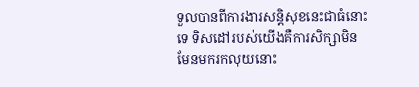ទួលបានពីការងារសន្តិសុខនេះជាធំនោះទេ ទិសដៅរបស់យើងគឺការសិក្សាមិនមែនមករកលុយនោះ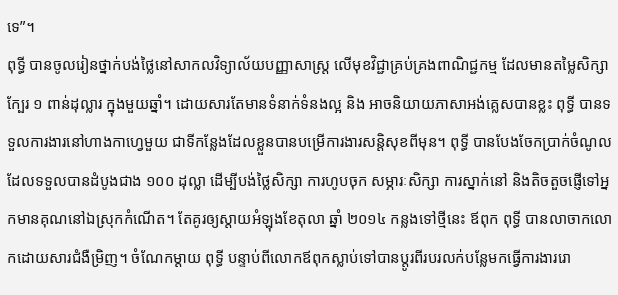ទេ”។
ពុទ្ធី បានចូលរៀនថ្នាក់បង់ថ្លៃនៅសាកលវិទ្យាល័យបញ្ញាសាស្រ្ត លើមុខវិជ្ជាគ្រប់គ្រងពាណិជ្ជកម្ម ដែលមានតម្លៃសិក្សាក្បែរ ១ ពាន់ដុល្លារ ក្នុងមួយឆ្នាំ។ ដោយសារតែមានទំនាក់ទំនងល្អ និង អាចនិយាយភាសាអង់គ្លេសបានខ្លះ ពុទ្ធី បានទទួលការងារនៅហាងកាហ្វេមួយ ជាទីកន្លែងដែលខ្លួនបានបម្រើការងារសន្តិសុខពីមុន។ ពុទ្ធី បានបែងចែកប្រាក់ចំណូល ដែលទទួលបានដំបូងជាង ១០០ ដុល្លា ដើម្បីបង់ថ្លៃសិក្សា ការហូបចុក សម្ភារៈសិក្សា ការស្នាក់នៅ និងតិចតួចផ្ញើទៅអ្នកមានគុណនៅឯស្រុកកំណើត។ តែគូរឲ្យស្តាយអំឡុងខែតុលា ឆ្នាំ ២០១៤ កន្លងទៅថ្មីនេះ ឪពុក ពុទ្ធី បានលាចាកលោកដោយសារជំងឺម្រិញ។ ចំណែកម្តាយ ពុទ្ធី បន្ទាប់ពីលោកឪពុកស្លាប់ទៅបានប្តូរពីរបរលក់បន្លែមកធ្វើការងាររោ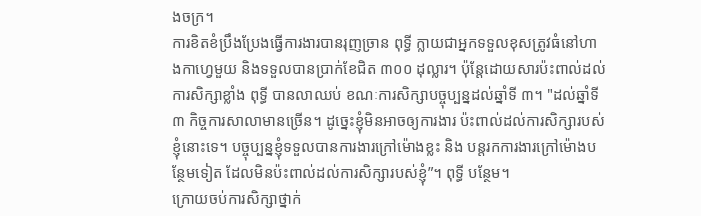ងចក្រ។
ការខិតខំប្រឹងប្រែងធ្វើការងារបានរុញច្រាន ពុទ្ធី ក្លាយជាអ្នកទទួលខុសត្រូវធំនៅហាងកាហ្វេមួយ និងទទួលបានប្រាក់ខែជិត ៣០០ ដុល្លារ។ ប៉ុន្តែដោយសារប៉ះពាល់ដល់ការសិក្សាខ្លាំង ពុទ្ធី បានលាឈប់ ខណៈការសិក្សាបច្ចុប្បន្នដល់ឆ្នាំទី ៣។ "ដល់ឆ្នាំទី៣ កិច្ចការសាលាមានច្រើន។ ដូច្នេះខ្ញុំមិនអាចឲ្យការងារ ប៉ះពាល់ដល់ការសិក្សារបស់ខ្ញុំនោះទេ។ បច្ចុប្បន្នខ្ញុំទទួលបានការងារក្រៅម៉ោងខ្លះ និង បន្តរកការងារក្រៅម៉ោងបន្ថែមទៀត ដែលមិនប៉ះពាល់ដល់ការសិក្សារបស់ខ្ញុំ”។ ពុទ្ធី បន្ថែម។
ក្រោយចប់ការសិក្សាថ្នាក់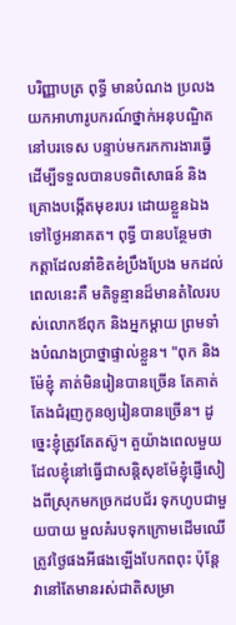បរិញ្ញាបត្រ ពុទ្ធី មានបំណង ប្រលងយកអាហារូបករណ៍ថ្នាក់អនុបណ្ឌិតនៅបរទេស បន្ទាប់មករកការងារធ្វើ ដើម្បីទទួលបានបទពិសោធន៍ និង គ្រោងបង្កើតមុខរបរ ដោយខ្លួនឯងទៅថ្ងៃអនាគត។ ពុទ្ធី បានបន្ថែមថា កត្តាដែលនាំខិតខំប្រឹងប្រែង មកដល់ពេលនេះគឺ មតិទូន្មានដ៏មានតំលៃរបស់លោកឪពុក និងអ្នកម្តាយ ព្រមទាំងបំណងប្រាថ្នាផ្ទាល់ខ្លួន។ "ពុក និងម៉ែខ្ញុំ គាត់មិនរៀនបានច្រើន តែគាត់តែងជំរុញកូនឲ្យរៀនបានច្រើន។ ដូច្នេះខ្ញុំត្រូវតែតស៊ូ។ តួយ៉ាងពេលមួយ ដែលខ្ញុំនៅធ្វើជាសន្តិសុខម៉ែខ្ញុំផ្ញើសៀងពីស្រុកមកច្រកដបជ័រ ទុកហូបជាមួយបាយ មួលគំរបទុកក្រោមដើមឈើត្រូវថ្ងៃផងអីផងឡើងបែកពពុះ ប៉ុន្តែវានៅតែមានរស់ជាតិសម្រា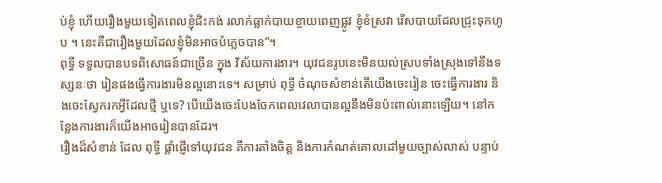ប់ខ្ញុំ ហើយរឿងមួយទៀតពេលខ្ញុំជិះកង់ រលាក់ធ្លាក់បាយខ្ចាយពេញផ្លូវ ខ្ញុំខំស្រវា រើសបាយដែលជ្រុះទុកហូប ។ នេះគឺជារឿងមួយដែលខ្ញុំមិនអាចបំភ្លេចបាន”។
ពុទ្ធី ទទួលបានបទពិសោធន៍ជាច្រើន ក្នុង វិស័យការងារ។ យុវជនរូបនេះមិនយល់ស្របទាំងស្រុងទៅនឹងទស្សនៈថា រៀនផងធ្វើការងារមិនល្អនោះទេ។ សម្រាប់ ពុទ្ធី ចំណុចសំខាន់តើយើងចេះរៀន ចេះធ្វើការងារ និងចេះស្វែករកអ្វីដែលថ្មី ឬទេ? បើយើងចេះបែងចែកពេលវេលាបានល្អនឹងមិនប៉ះពាល់នោះឡើយ។ នៅកន្លែងការងារក៏យើងអាចរៀនបានដែរ។
រឿងដ៏សំខាន់ ដែល ពុទ្ធី ផ្តាំផ្ញើទៅយុវជន គឺការតាំងចិត្ត និងការកំណត់គោលដៅមួយច្បាស់លាស់ បន្ទាប់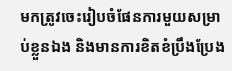មកត្រូវចេះរៀបចំផែនការមួយសម្រាប់ខ្លួនឯង និងមានការខិតខំប្រឹងប្រែង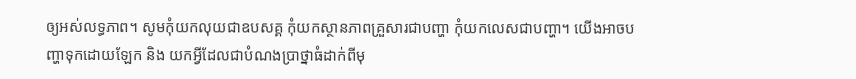ឲ្យអស់លទ្ធភាព។ សូមកុំយកលុយជាឧបសគ្គ កុំយកស្ថានភាពគ្រួសារជាបញ្ហា កុំយកលេសជាបញ្ហា។ យើងអាចបញ្ហាទុកដោយឡែក និង យកអ្វីដែលជាបំណងប្រាថ្នាធំដាក់ពីមុ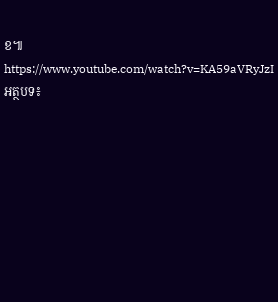ខ៕
https://www.youtube.com/watch?v=KA59aVRyJzI
អត្ថបទ៖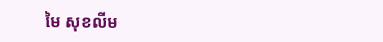មៃ សុខលីម